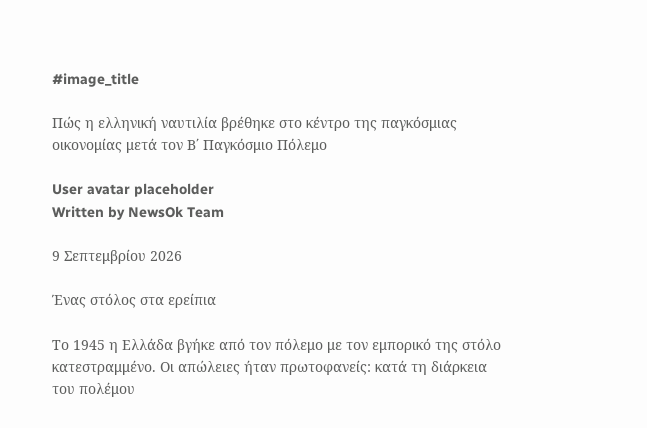#image_title

Πώς η ελληνική ναυτιλία βρέθηκε στο κέντρο της παγκόσμιας οικονομίας μετά τον Β΄ Παγκόσμιο Πόλεμο

User avatar placeholder
Written by NewsOk Team

9 Σεπτεμβρίου 2026

Ένας στόλος στα ερείπια

Το 1945 η Ελλάδα βγήκε από τον πόλεμο με τον εμπορικό της στόλο κατεστραμμένο. Οι απώλειες ήταν πρωτοφανείς: κατά τη διάρκεια του πολέμου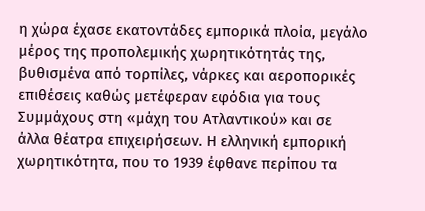η χώρα έχασε εκατοντάδες εμπορικά πλοία, μεγάλο μέρος της προπολεμικής χωρητικότητάς της, βυθισμένα από τορπίλες, νάρκες και αεροπορικές επιθέσεις καθώς μετέφεραν εφόδια για τους Συμμάχους στη «μάχη του Ατλαντικού» και σε άλλα θέατρα επιχειρήσεων. Η ελληνική εμπορική χωρητικότητα, που το 1939 έφθανε περίπου τα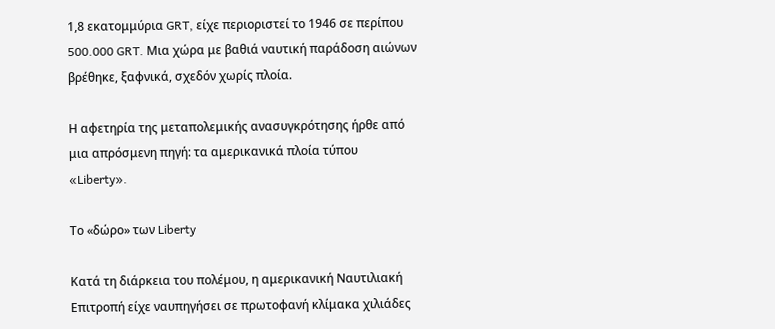1,8 εκατομμύρια GRT, είχε περιοριστεί το 1946 σε περίπου 500.000 GRT. Μια χώρα με βαθιά ναυτική παράδοση αιώνων βρέθηκε, ξαφνικά, σχεδόν χωρίς πλοία.

Η αφετηρία της μεταπολεμικής ανασυγκρότησης ήρθε από μια απρόσμενη πηγή: τα αμερικανικά πλοία τύπου «Liberty».

Το «δώρο» των Liberty

Κατά τη διάρκεια του πολέμου, η αμερικανική Ναυτιλιακή Επιτροπή είχε ναυπηγήσει σε πρωτοφανή κλίμακα χιλιάδες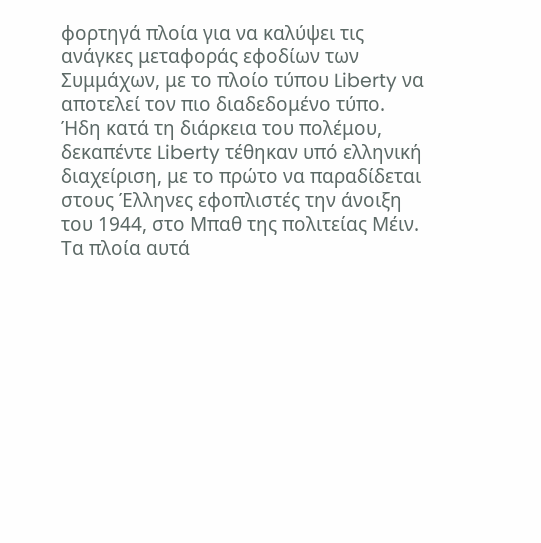φορτηγά πλοία για να καλύψει τις ανάγκες μεταφοράς εφοδίων των Συμμάχων, με το πλοίο τύπου Liberty να αποτελεί τον πιο διαδεδομένο τύπο. Ήδη κατά τη διάρκεια του πολέμου, δεκαπέντε Liberty τέθηκαν υπό ελληνική διαχείριση, με το πρώτο να παραδίδεται στους Έλληνες εφοπλιστές την άνοιξη του 1944, στο Μπαθ της πολιτείας Μέιν. Τα πλοία αυτά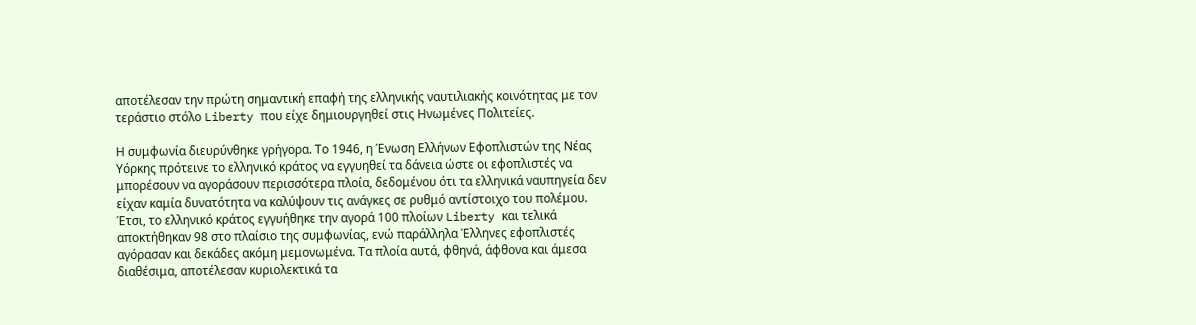αποτέλεσαν την πρώτη σημαντική επαφή της ελληνικής ναυτιλιακής κοινότητας με τον τεράστιο στόλο Liberty που είχε δημιουργηθεί στις Ηνωμένες Πολιτείες.

Η συμφωνία διευρύνθηκε γρήγορα. Το 1946, η Ένωση Ελλήνων Εφοπλιστών της Νέας Υόρκης πρότεινε το ελληνικό κράτος να εγγυηθεί τα δάνεια ώστε οι εφοπλιστές να μπορέσουν να αγοράσουν περισσότερα πλοία, δεδομένου ότι τα ελληνικά ναυπηγεία δεν είχαν καμία δυνατότητα να καλύψουν τις ανάγκες σε ρυθμό αντίστοιχο του πολέμου. Έτσι, το ελληνικό κράτος εγγυήθηκε την αγορά 100 πλοίων Liberty και τελικά αποκτήθηκαν 98 στο πλαίσιο της συμφωνίας, ενώ παράλληλα Έλληνες εφοπλιστές αγόρασαν και δεκάδες ακόμη μεμονωμένα. Τα πλοία αυτά, φθηνά, άφθονα και άμεσα διαθέσιμα, αποτέλεσαν κυριολεκτικά τα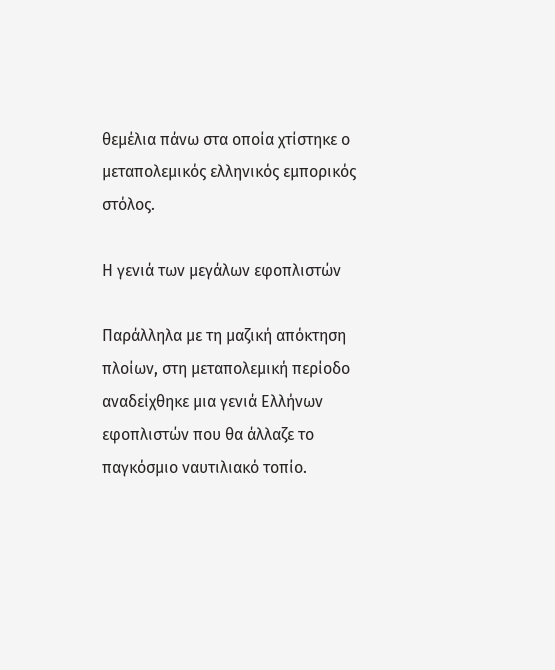θεμέλια πάνω στα οποία χτίστηκε ο μεταπολεμικός ελληνικός εμπορικός στόλος.

Η γενιά των μεγάλων εφοπλιστών

Παράλληλα με τη μαζική απόκτηση πλοίων, στη μεταπολεμική περίοδο αναδείχθηκε μια γενιά Ελλήνων εφοπλιστών που θα άλλαζε το παγκόσμιο ναυτιλιακό τοπίο.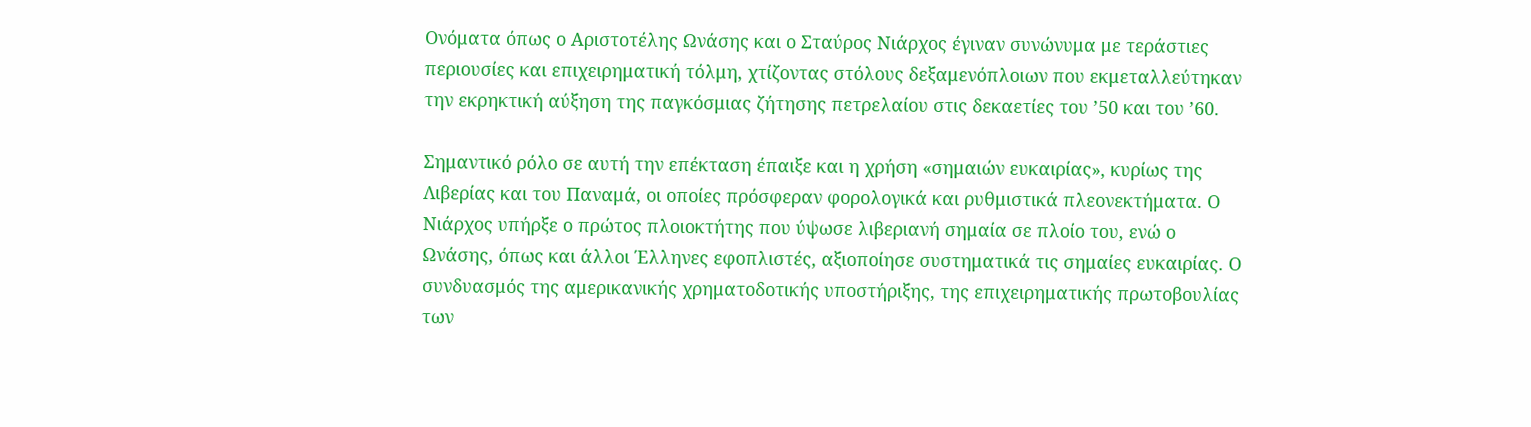Ονόματα όπως ο Αριστοτέλης Ωνάσης και ο Σταύρος Νιάρχος έγιναν συνώνυμα με τεράστιες περιουσίες και επιχειρηματική τόλμη, χτίζοντας στόλους δεξαμενόπλοιων που εκμεταλλεύτηκαν την εκρηκτική αύξηση της παγκόσμιας ζήτησης πετρελαίου στις δεκαετίες του ’50 και του ’60.

Σημαντικό ρόλο σε αυτή την επέκταση έπαιξε και η χρήση «σημαιών ευκαιρίας», κυρίως της Λιβερίας και του Παναμά, οι οποίες πρόσφεραν φορολογικά και ρυθμιστικά πλεονεκτήματα. Ο Νιάρχος υπήρξε ο πρώτος πλοιοκτήτης που ύψωσε λιβεριανή σημαία σε πλοίο του, ενώ ο Ωνάσης, όπως και άλλοι Έλληνες εφοπλιστές, αξιοποίησε συστηματικά τις σημαίες ευκαιρίας. Ο συνδυασμός της αμερικανικής χρηματοδοτικής υποστήριξης, της επιχειρηματικής πρωτοβουλίας των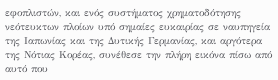εφοπλιστών, και ενός συστήματος χρηματοδότησης νεότευκτων πλοίων υπό σημαίες ευκαιρίας σε ναυπηγεία της Ιαπωνίας και της Δυτικής Γερμανίας, και αργότερα της Νότιας Κορέας, συνέθεσε την πλήρη εικόνα πίσω από αυτό που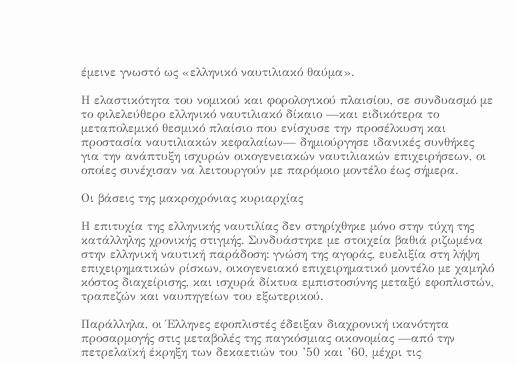έμεινε γνωστό ως «ελληνικό ναυτιλιακό θαύμα».

Η ελαστικότητα του νομικού και φορολογικού πλαισίου, σε συνδυασμό με το φιλελεύθερο ελληνικό ναυτιλιακό δίκαιο —και ειδικότερα το μεταπολεμικό θεσμικό πλαίσιο που ενίσχυσε την προσέλκυση και προστασία ναυτιλιακών κεφαλαίων— δημιούργησε ιδανικές συνθήκες για την ανάπτυξη ισχυρών οικογενειακών ναυτιλιακών επιχειρήσεων, οι οποίες συνέχισαν να λειτουργούν με παρόμοιο μοντέλο έως σήμερα.

Οι βάσεις της μακροχρόνιας κυριαρχίας

Η επιτυχία της ελληνικής ναυτιλίας δεν στηρίχθηκε μόνο στην τύχη της κατάλληλης χρονικής στιγμής. Συνδυάστηκε με στοιχεία βαθιά ριζωμένα στην ελληνική ναυτική παράδοση: γνώση της αγοράς, ευελιξία στη λήψη επιχειρηματικών ρίσκων, οικογενειακό επιχειρηματικό μοντέλο με χαμηλό κόστος διαχείρισης, και ισχυρά δίκτυα εμπιστοσύνης μεταξύ εφοπλιστών, τραπεζών και ναυπηγείων του εξωτερικού.

Παράλληλα, οι Έλληνες εφοπλιστές έδειξαν διαχρονική ικανότητα προσαρμογής στις μεταβολές της παγκόσμιας οικονομίας —από την πετρελαϊκή έκρηξη των δεκαετιών του ’50 και ’60, μέχρι τις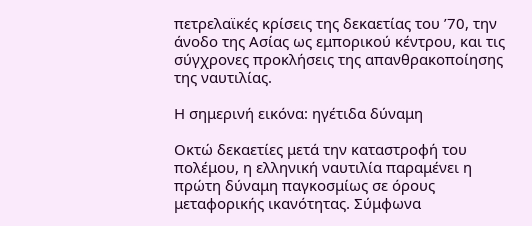πετρελαϊκές κρίσεις της δεκαετίας του ’70, την άνοδο της Ασίας ως εμπορικού κέντρου, και τις σύγχρονες προκλήσεις της απανθρακοποίησης της ναυτιλίας.

Η σημερινή εικόνα: ηγέτιδα δύναμη

Οκτώ δεκαετίες μετά την καταστροφή του πολέμου, η ελληνική ναυτιλία παραμένει η πρώτη δύναμη παγκοσμίως σε όρους μεταφορικής ικανότητας. Σύμφωνα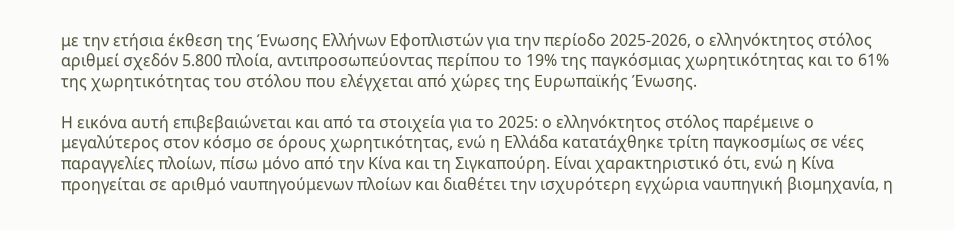με την ετήσια έκθεση της Ένωσης Ελλήνων Εφοπλιστών για την περίοδο 2025-2026, ο ελληνόκτητος στόλος αριθμεί σχεδόν 5.800 πλοία, αντιπροσωπεύοντας περίπου το 19% της παγκόσμιας χωρητικότητας και το 61% της χωρητικότητας του στόλου που ελέγχεται από χώρες της Ευρωπαϊκής Ένωσης.

Η εικόνα αυτή επιβεβαιώνεται και από τα στοιχεία για το 2025: ο ελληνόκτητος στόλος παρέμεινε ο μεγαλύτερος στον κόσμο σε όρους χωρητικότητας, ενώ η Ελλάδα κατατάχθηκε τρίτη παγκοσμίως σε νέες παραγγελίες πλοίων, πίσω μόνο από την Κίνα και τη Σιγκαπούρη. Είναι χαρακτηριστικό ότι, ενώ η Κίνα προηγείται σε αριθμό ναυπηγούμενων πλοίων και διαθέτει την ισχυρότερη εγχώρια ναυπηγική βιομηχανία, η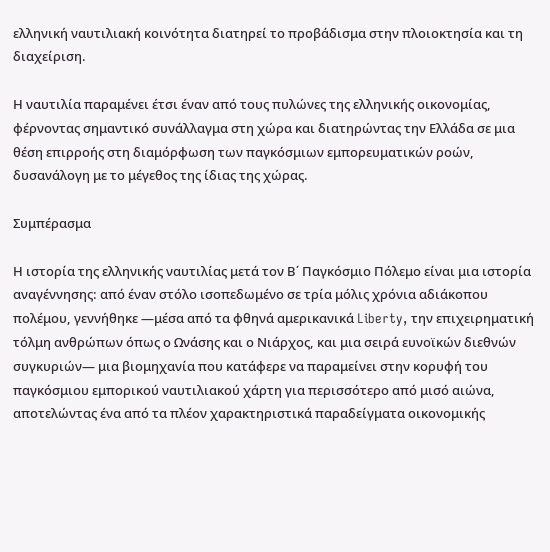ελληνική ναυτιλιακή κοινότητα διατηρεί το προβάδισμα στην πλοιοκτησία και τη διαχείριση.

Η ναυτιλία παραμένει έτσι έναν από τους πυλώνες της ελληνικής οικονομίας, φέρνοντας σημαντικό συνάλλαγμα στη χώρα και διατηρώντας την Ελλάδα σε μια θέση επιρροής στη διαμόρφωση των παγκόσμιων εμπορευματικών ροών, δυσανάλογη με το μέγεθος της ίδιας της χώρας.

Συμπέρασμα

Η ιστορία της ελληνικής ναυτιλίας μετά τον Β΄ Παγκόσμιο Πόλεμο είναι μια ιστορία αναγέννησης: από έναν στόλο ισοπεδωμένο σε τρία μόλις χρόνια αδιάκοπου πολέμου, γεννήθηκε —μέσα από τα φθηνά αμερικανικά Liberty, την επιχειρηματική τόλμη ανθρώπων όπως ο Ωνάσης και ο Νιάρχος, και μια σειρά ευνοϊκών διεθνών συγκυριών— μια βιομηχανία που κατάφερε να παραμείνει στην κορυφή του παγκόσμιου εμπορικού ναυτιλιακού χάρτη για περισσότερο από μισό αιώνα, αποτελώντας ένα από τα πλέον χαρακτηριστικά παραδείγματα οικονομικής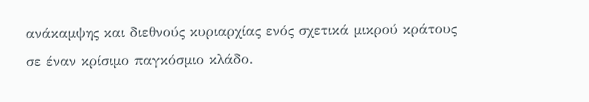ανάκαμψης και διεθνούς κυριαρχίας ενός σχετικά μικρού κράτους σε έναν κρίσιμο παγκόσμιο κλάδο.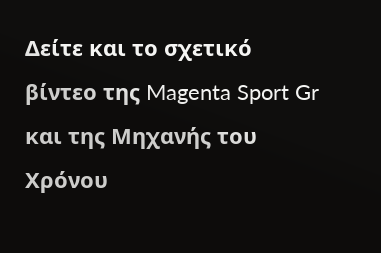Δείτε και το σχετικό βίντεο της Magenta Sport Gr και της Μηχανής του Χρόνου